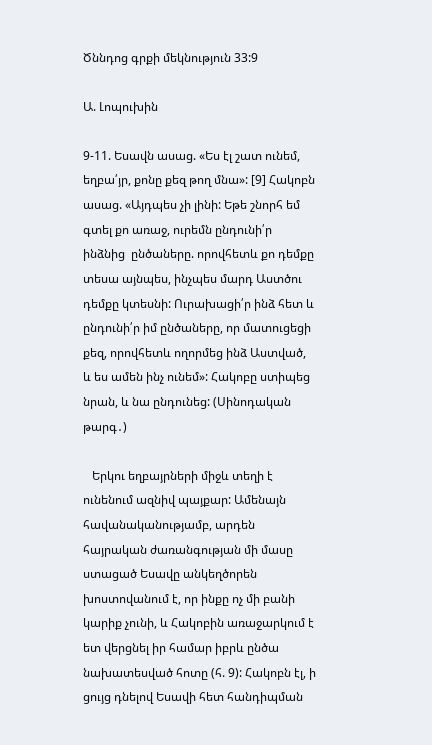Ծննդոց գրքի մեկնություն 33:9

Ա. Լոպուխին

9-11. Եսավն ասաց. «Ես էլ շատ ունեմ, եղբա՛յր, քոնը քեզ թող մնա»: [9] Հակոբն ասաց. «Այդպես չի լինի: Եթե շնորհ եմ գտել քո առաջ, ուրեմն ընդունի՛ր ինձնից  ընծաները. որովհետև քո դեմքը տեսա այնպես, ինչպես մարդ Աստծու դեմքը կտեսնի: Ուրախացի՛ր ինձ հետ և ընդունի՛ր իմ ընծաները, որ մատուցեցի քեզ, որովհետև ողորմեց ինձ Աստված, և ես ամեն ինչ ունեմ»: Հակոբը ստիպեց նրան, և նա ընդունեց: (Սինոդական թարգ․)

   Երկու եղբայրների միջև տեղի է ունենում ազնիվ պայքար: Ամենայն հավանականությամբ, արդեն հայրական ժառանգության մի մասը ստացած Եսավը անկեղծորեն խոստովանում է, որ ինքը ոչ մի բանի կարիք չունի, և Հակոբին առաջարկում է ետ վերցնել իր համար իբրև ընծա նախատեսված հոտը (հ. 9): Հակոբն էլ, ի ցույց դնելով Եսավի հետ հանդիպման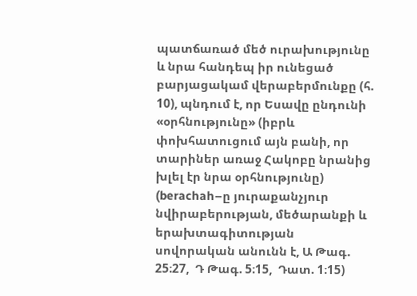պատճառած մեծ ուրախությունը և նրա հանդեպ իր ունեցած բարյացակամ վերաբերմունքը (հ. 10), պնդում է, որ Եսավը ընդունի «օրհնությունը» (իբրև փոխհատուցում այն բանի, որ  տարիներ առաջ Հակոբը նրանից խլել էր նրա օրհնությունը) (berachah–ը յուրաքանչյուր նվիրաբերության, մեծարանքի և երախտագիտության սովորական անունն է, Ա Թագ. 25։27,  Դ Թագ. 5։15,  Դատ. 1։15)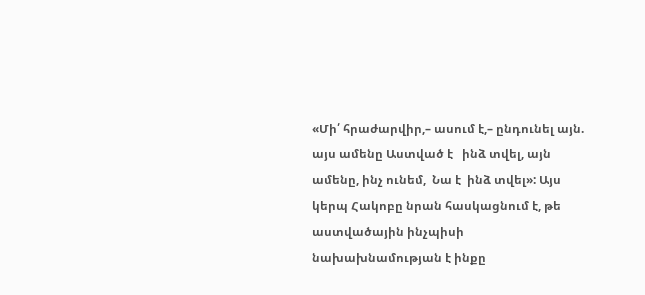«Մի՛ հրաժարվիր,– ասում է,– ընդունել այն. այս ամենը Աստված է   ինձ տվել, այն ամենը, ինչ ունեմ,  Նա է  ինձ տվել»: Այս կերպ Հակոբը նրան հասկացնում է, թե աստվածային ինչպիսի նախախնամության է ինքը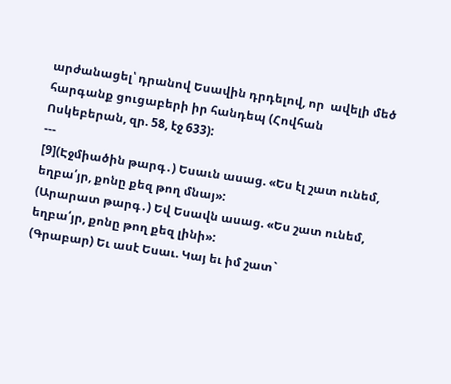արժանացել՝ դրանով Եսավին դրդելով, որ  ավելի մեծ հարգանք ցուցաբերի իր հանդեպ (Հովհան Ոսկեբերան, զր. 58, էջ 633):
---
[9](Էջմիածին թարգ․) Եսաւն ասաց. «Ես էլ շատ ունեմ, եղբա՛յր, քոնը քեզ թող մնայ»:
(Արարատ թարգ․) Եվ Եսավն ասաց. «Ես շատ ունեմ, եղբա՛յր, քոնը թող քեզ լինի»:
(Գրաբար) Եւ ասէ Եսաւ. Կայ եւ իմ շատ`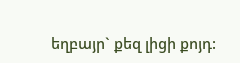եղբայր` քեզ լիցի քոյդ: